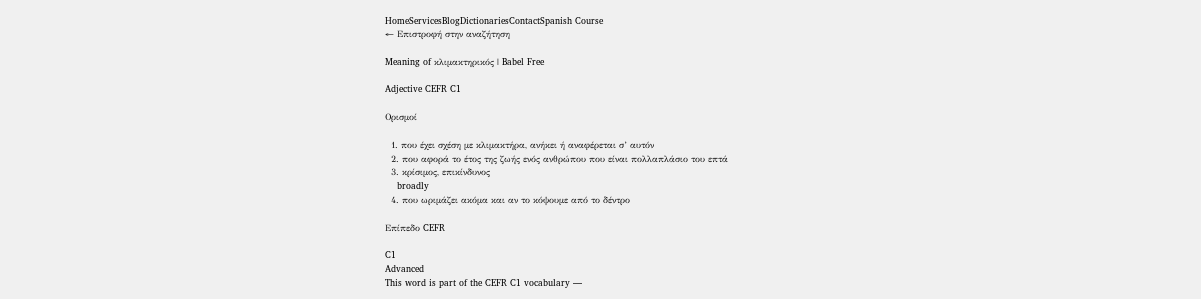HomeServicesBlogDictionariesContactSpanish Course
← Επιστροφή στην αναζήτηση

Meaning of κλιμακτηρικός | Babel Free

Adjective CEFR C1

Ορισμοί

  1. που έχει σχέση με κλιμακτήρα, ανήκει ή αναφέρεται σ’ αυτόν
  2. που αφορά το έτος της ζωής ενός ανθρώπου που είναι πολλαπλάσιο του επτά
  3. κρίσιμος, επικίνδυνος
    broadly
  4. που ωριμάζει ακόμα και αν το κόψουμε από το δέντρο

Επίπεδο CEFR

C1
Advanced
This word is part of the CEFR C1 vocabulary —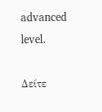advanced level.

Δείτε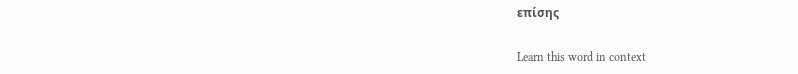επίσης

Learn this word in context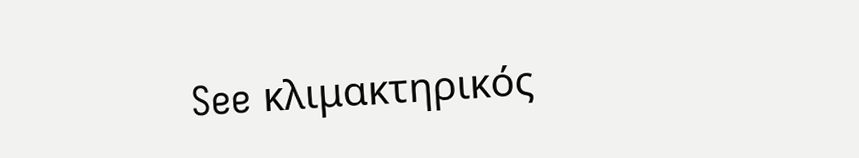See κλιμακτηρικός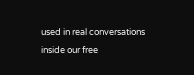used in real conversations inside our free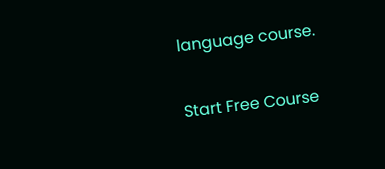language course.

Start Free Course